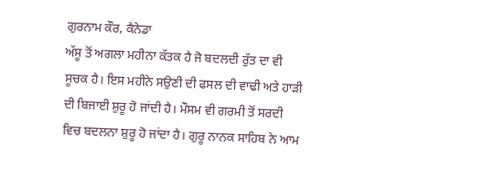ਗੁਰਨਾਮ ਕੌਰ, ਕੈਨੇਡਾ
ਅੱਸੂ ਤੋਂ ਅਗਲਾ ਮਹੀਨਾ ਕੱਤਕ ਹੈ ਜੋ ਬਦਲਦੀ ਰੁੱਤ ਦਾ ਵੀ ਸੂਚਕ ਹੈ। ਇਸ ਮਹੀਨੇ ਸਉਣੀ ਦੀ ਫਸਲ ਦੀ ਵਾਢੀ ਅਤੇ ਹਾੜੀ ਦੀ ਬਿਜਾਈ ਸ਼ੁਰੂ ਹੋ ਜਾਂਦੀ ਹੈ। ਮੌਸਮ ਵੀ ਗਰਮੀ ਤੋਂ ਸਰਦੀ ਵਿਚ ਬਦਲਨਾ ਸ਼ੁਰੂ ਹੋ ਜਾਂਦਾ ਹੈ। ਗੁਰੂ ਨਾਨਕ ਸਾਹਿਬ ਨੇ ਆਮ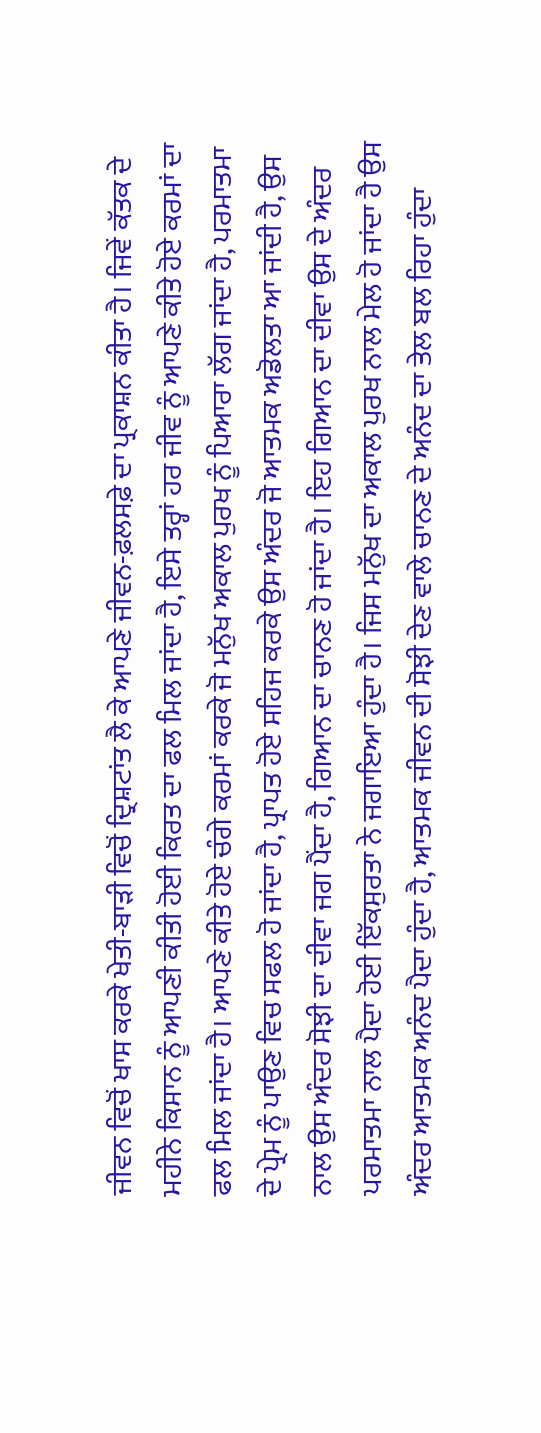ਜੀਵਨ ਵਿਚੋਂ ਖਾਸ ਕਰਕੇ ਖੇਤੀ-ਬਾੜੀ ਵਿਚੋਂ ਦ੍ਰਿਸ਼ਟਾਂਤ ਲੈ ਕੇ ਆਪਣੇ ਜੀਵਨ-ਫ਼ਲਸਫ਼ੇ ਦਾ ਪ੍ਰਕਾਸ਼ਨ ਕੀਤਾ ਹੈ। ਜਿਵੇਂ ਕੱਤਕ ਦੇ ਮਹੀਨੇ ਕਿਸਾਨ ਨੂੰ ਆਪਣੀ ਕੀਤੀ ਹੋਈ ਕਿਰਤ ਦਾ ਫਲ ਮਿਲ ਜਾਂਦਾ ਹੈ, ਇਸੇ ਤਰ੍ਹਾਂ ਹਰ ਜੀਵ ਨੂੰ ਆਪਣੇ ਕੀਤੇ ਹੋਏ ਕਰਮਾਂ ਦਾ ਫਲ ਮਿਲ ਜਾਂਦਾ ਹੈ। ਆਪਣੇ ਕੀਤੇ ਹੋਏ ਚੰਗੇ ਕਰਮਾਂ ਕਰਕੇ ਜੋ ਮਨੁੱਖ ਅਕਾਲ ਪੁਰਖ ਨੂੰ ਪਿਆਰਾ ਲੱਗ ਜਾਂਦਾ ਹੈ, ਪਰਮਾਤਮਾ ਦੇ ਪ੍ਰੇਮ ਨੂੰ ਪਾਉਣ ਵਿਚ ਸਫਲ ਹੋ ਜਾਂਦਾ ਹੈ, ਪ੍ਰਾਪਤ ਹੋਏ ਸਹਿਜ ਕਰਕੇ ਉਸ ਅੰਦਰ ਜੋ ਆਤਮਕ ਅਡੋਲਤਾ ਆ ਜਾਂਦੀ ਹੈ, ਉਸ ਨਾਲ ਉਸ ਅੰਦਰ ਸੋਝੀ ਦਾ ਦੀਵਾ ਜਗ ਪੈਂਦਾ ਹੈ, ਗਿਆਨ ਦਾ ਚਾਨਣ ਹੋ ਜਾਂਦਾ ਹੈ। ਇਹ ਗਿਆਨ ਦਾ ਦੀਵਾ ਉਸ ਦੇ ਅੰਦਰ ਪਰਮਾਤਮਾ ਨਾਲ ਪੈਦਾ ਹੋਈ ਇੱਕਸੁਰਤਾ ਨੇ ਜਗਾਇਆ ਹੁੰਦਾ ਹੈ। ਜਿਸ ਮਨੁੱਖ ਦਾ ਅਕਾਲ ਪੁਰਖ ਨਾਲ ਮੇਲ ਹੋ ਜਾਂਦਾ ਹੈ ਉਸ ਅੰਦਰ ਆਤਮਕ ਅਨੰਦ ਪੈਦਾ ਹੁੰਦਾ ਹੈ, ਆਤਮਕ ਜੀਵਨ ਦੀ ਸੋਝੀ ਦੇਣ ਵਾਲੇ ਚਾਨਣ ਦੇ ਅਨੰਦ ਦਾ ਤੇਲ ਬਲ ਰਿਹਾ ਹੁੰਦਾ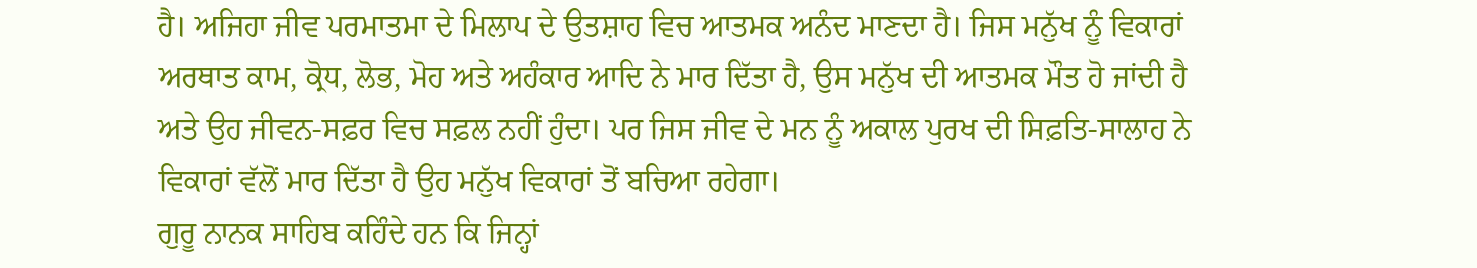ਹੈ। ਅਜਿਹਾ ਜੀਵ ਪਰਮਾਤਮਾ ਦੇ ਮਿਲਾਪ ਦੇ ਉਤਸ਼ਾਹ ਵਿਚ ਆਤਮਕ ਅਨੰਦ ਮਾਣਦਾ ਹੈ। ਜਿਸ ਮਨੁੱਖ ਨੂੰ ਵਿਕਾਰਾਂ ਅਰਥਾਤ ਕਾਮ, ਕ੍ਰੋਧ, ਲੋਭ, ਮੋਹ ਅਤੇ ਅਹੰਕਾਰ ਆਦਿ ਨੇ ਮਾਰ ਦਿੱਤਾ ਹੈ, ਉਸ ਮਨੁੱਖ ਦੀ ਆਤਮਕ ਮੌਤ ਹੋ ਜਾਂਦੀ ਹੈ ਅਤੇ ਉਹ ਜੀਵਨ-ਸਫ਼ਰ ਵਿਚ ਸਫ਼ਲ ਨਹੀਂ ਹੁੰਦਾ। ਪਰ ਜਿਸ ਜੀਵ ਦੇ ਮਨ ਨੂੰ ਅਕਾਲ ਪੁਰਖ ਦੀ ਸਿਫ਼ਤਿ-ਸਾਲਾਹ ਨੇ ਵਿਕਾਰਾਂ ਵੱਲੋਂ ਮਾਰ ਦਿੱਤਾ ਹੈ ਉਹ ਮਨੁੱਖ ਵਿਕਾਰਾਂ ਤੋਂ ਬਚਿਆ ਰਹੇਗਾ।
ਗੁਰੂ ਨਾਨਕ ਸਾਹਿਬ ਕਹਿੰਦੇ ਹਨ ਕਿ ਜਿਨ੍ਹਾਂ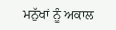ਮਨੁੱਖਾਂ ਨੂੰ ਅਕਾਲ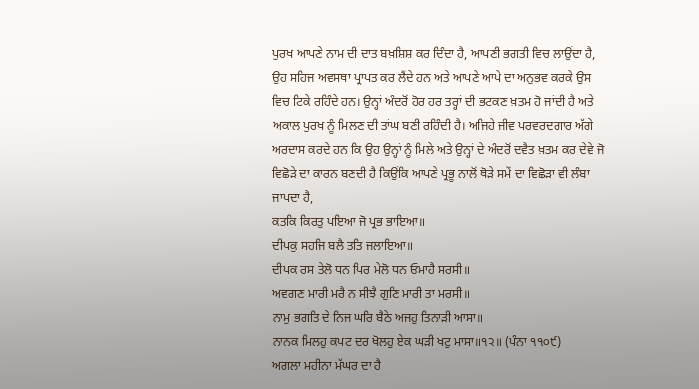ਪੁਰਖ ਆਪਣੇ ਨਾਮ ਦੀ ਦਾਤ ਬਖ਼ਸ਼ਿਸ਼ ਕਰ ਦਿੰਦਾ ਹੈ, ਆਪਣੀ ਭਗਤੀ ਵਿਚ ਲਾਉਂਦਾ ਹੈ, ਉਹ ਸਹਿਜ ਅਵਸਥਾ ਪ੍ਰਾਪਤ ਕਰ ਲੈਂਦੇ ਹਨ ਅਤੇ ਆਪਣੇ ਆਪੇ ਦਾ ਅਨੁਭਵ ਕਰਕੇ ਉਸ ਵਿਚ ਟਿਕੇ ਰਹਿੰਦੇ ਹਨ। ਉਨ੍ਹਾਂ ਅੰਦਰੋਂ ਹੋਰ ਹਰ ਤਰ੍ਹਾਂ ਦੀ ਭਟਕਣ ਖ਼ਤਮ ਹੋ ਜਾਂਦੀ ਹੈ ਅਤੇ ਅਕਾਲ ਪੁਰਖ ਨੂੰ ਮਿਲਣ ਦੀ ਤਾਂਘ ਬਣੀ ਰਹਿੰਦੀ ਹੈ। ਅਜਿਹੇ ਜੀਵ ਪਰਵਰਦਗਾਰ ਅੱਗੇ ਅਰਦਾਸ ਕਰਦੇ ਹਨ ਕਿ ਉਹ ਉਨ੍ਹਾਂ ਨੂੰ ਮਿਲੇ ਅਤੇ ਉਨ੍ਹਾਂ ਦੇ ਅੰਦਰੋਂ ਦਵੈਤ ਖ਼ਤਮ ਕਰ ਦੇਵੇ ਜੋ ਵਿਛੋੜੇ ਦਾ ਕਾਰਨ ਬਣਦੀ ਹੈ ਕਿਉਂਕਿ ਆਪਣੇ ਪ੍ਰਭੂ ਨਾਲੋਂ ਥੋੜੇ ਸਮੇਂ ਦਾ ਵਿਛੋੜਾ ਵੀ ਲੰਬਾ ਜਾਪਦਾ ਹੈ,
ਕਤਕਿ ਕਿਰਤੁ ਪਇਆ ਜੋ ਪ੍ਰਭ ਭਾਇਆ॥
ਦੀਪਕੁ ਸਹਜਿ ਬਲੈ ਤਤਿ ਜਲਾਇਆ॥
ਦੀਪਕ ਰਸ ਤੇਲੋ ਧਨ ਪਿਰ ਮੇਲੋ ਧਨ ਓਮਾਹੈ ਸਰਸੀ॥
ਅਵਗਣ ਮਾਰੀ ਮਰੈ ਨ ਸੀਝੈ ਗੁਣਿ ਮਾਰੀ ਤਾ ਮਰਸੀ॥
ਨਾਮੁ ਭਗਤਿ ਦੇ ਨਿਜ ਘਰਿ ਬੈਠੇ ਅਜਹੁ ਤਿਨਾੜੀ ਆਸਾ॥
ਨਾਨਕ ਮਿਲਹੁ ਕਪਟ ਦਰ ਖੋਲਹੁ ਏਕ ਘੜੀ ਖਟੁ ਮਾਸਾ॥੧੨॥ (ਪੰਨਾ ੧੧੦੯)
ਅਗਲਾ ਮਹੀਨਾ ਮੱਘਰ ਦਾ ਹੈ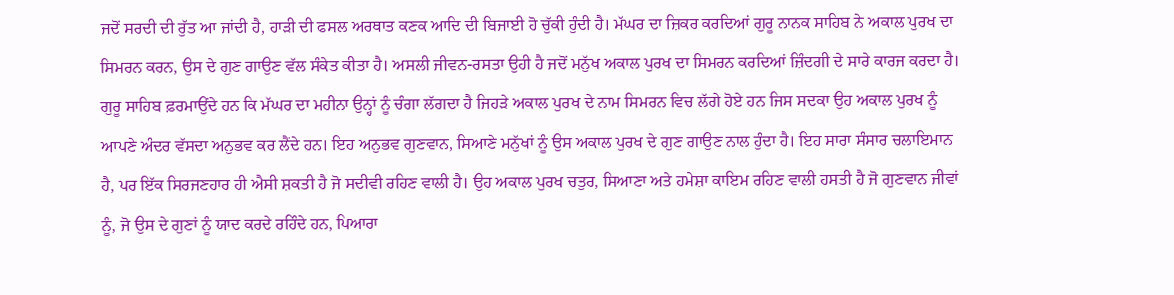ਜਦੋਂ ਸਰਦੀ ਦੀ ਰੁੱਤ ਆ ਜਾਂਦੀ ਹੈ, ਹਾੜੀ ਦੀ ਫਸਲ ਅਰਥਾਤ ਕਣਕ ਆਦਿ ਦੀ ਬਿਜਾਈ ਹੋ ਚੁੱਕੀ ਹੁੰਦੀ ਹੈ। ਮੱਘਰ ਦਾ ਜ਼ਿਕਰ ਕਰਦਿਆਂ ਗੁਰੂ ਨਾਨਕ ਸਾਹਿਬ ਨੇ ਅਕਾਲ ਪੁਰਖ ਦਾ ਸਿਮਰਨ ਕਰਨ, ਉਸ ਦੇ ਗੁਣ ਗਾਉਣ ਵੱਲ ਸੰਕੇਤ ਕੀਤਾ ਹੈ। ਅਸਲੀ ਜੀਵਨ-ਰਸਤਾ ਉਹੀ ਹੈ ਜਦੋਂ ਮਨੁੱਖ ਅਕਾਲ ਪੁਰਖ ਦਾ ਸਿਮਰਨ ਕਰਦਿਆਂ ਜ਼ਿੰਦਗੀ ਦੇ ਸਾਰੇ ਕਾਰਜ ਕਰਦਾ ਹੈ। ਗੁਰੂ ਸਾਹਿਬ ਫ਼ਰਮਾਉਂਦੇ ਹਨ ਕਿ ਮੱਘਰ ਦਾ ਮਹੀਨਾ ਉਨ੍ਹਾਂ ਨੂੰ ਚੰਗਾ ਲੱਗਦਾ ਹੈ ਜਿਹੜੇ ਅਕਾਲ ਪੁਰਖ ਦੇ ਨਾਮ ਸਿਮਰਨ ਵਿਚ ਲੱਗੇ ਹੋਏ ਹਨ ਜਿਸ ਸਦਕਾ ਉਹ ਅਕਾਲ ਪੁਰਖ ਨੂੰ ਆਪਣੇ ਅੰਦਰ ਵੱਸਦਾ ਅਨੁਭਵ ਕਰ ਲੈਂਦੇ ਹਨ। ਇਹ ਅਨੁਭਵ ਗੁਣਵਾਨ, ਸਿਆਣੇ ਮਨੁੱਖਾਂ ਨੂੰ ਉਸ ਅਕਾਲ ਪੁਰਖ ਦੇ ਗੁਣ ਗਾਉਣ ਨਾਲ ਹੁੰਦਾ ਹੈ। ਇਹ ਸਾਰਾ ਸੰਸਾਰ ਚਲਾਇਮਾਨ ਹੈ, ਪਰ ਇੱਕ ਸਿਰਜਣਹਾਰ ਹੀ ਐਸੀ ਸ਼ਕਤੀ ਹੈ ਜੋ ਸਦੀਵੀ ਰਹਿਣ ਵਾਲੀ ਹੈ। ਉਹ ਅਕਾਲ ਪੁਰਖ ਚਤੁਰ, ਸਿਆਣਾ ਅਤੇ ਹਮੇਸ਼ਾ ਕਾਇਮ ਰਹਿਣ ਵਾਲੀ ਹਸਤੀ ਹੈ ਜੋ ਗੁਣਵਾਨ ਜੀਵਾਂ ਨੂੰ, ਜੋ ਉਸ ਦੇ ਗੁਣਾਂ ਨੂੰ ਯਾਦ ਕਰਦੇ ਰਹਿੰਦੇ ਹਨ, ਪਿਆਰਾ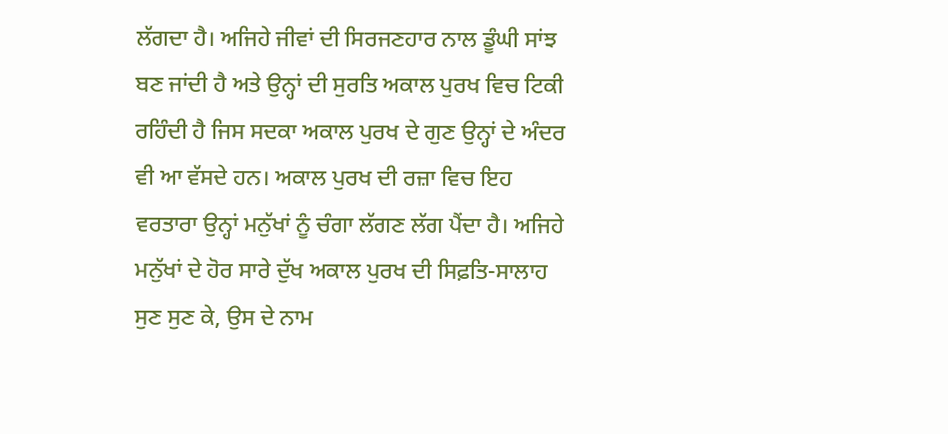ਲੱਗਦਾ ਹੈ। ਅਜਿਹੇ ਜੀਵਾਂ ਦੀ ਸਿਰਜਣਹਾਰ ਨਾਲ ਡੂੰਘੀ ਸਾਂਝ ਬਣ ਜਾਂਦੀ ਹੈ ਅਤੇ ਉਨ੍ਹਾਂ ਦੀ ਸੁਰਤਿ ਅਕਾਲ ਪੁਰਖ ਵਿਚ ਟਿਕੀ ਰਹਿੰਦੀ ਹੈ ਜਿਸ ਸਦਕਾ ਅਕਾਲ ਪੁਰਖ ਦੇ ਗੁਣ ਉਨ੍ਹਾਂ ਦੇ ਅੰਦਰ ਵੀ ਆ ਵੱਸਦੇ ਹਨ। ਅਕਾਲ ਪੁਰਖ ਦੀ ਰਜ਼ਾ ਵਿਚ ਇਹ ਵਰਤਾਰਾ ਉਨ੍ਹਾਂ ਮਨੁੱਖਾਂ ਨੂੰ ਚੰਗਾ ਲੱਗਣ ਲੱਗ ਪੈਂਦਾ ਹੈ। ਅਜਿਹੇ ਮਨੁੱਖਾਂ ਦੇ ਹੋਰ ਸਾਰੇ ਦੁੱਖ ਅਕਾਲ ਪੁਰਖ ਦੀ ਸਿਫ਼ਤਿ-ਸਾਲਾਹ ਸੁਣ ਸੁਣ ਕੇ, ਉਸ ਦੇ ਨਾਮ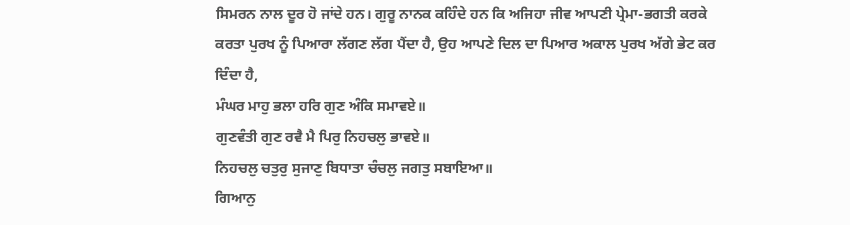ਸਿਮਰਨ ਨਾਲ ਦੂਰ ਹੋ ਜਾਂਦੇ ਹਨ। ਗੁਰੂ ਨਾਨਕ ਕਹਿੰਦੇ ਹਨ ਕਿ ਅਜਿਹਾ ਜੀਵ ਆਪਣੀ ਪ੍ਰੇਮਾ-ਭਗਤੀ ਕਰਕੇ ਕਰਤਾ ਪੁਰਖ ਨੂੰ ਪਿਆਰਾ ਲੱਗਣ ਲੱਗ ਪੈਂਦਾ ਹੈ, ਉਹ ਆਪਣੇ ਦਿਲ ਦਾ ਪਿਆਰ ਅਕਾਲ ਪੁਰਖ ਅੱਗੇ ਭੇਟ ਕਰ ਦਿੰਦਾ ਹੈ,
ਮੰਘਰ ਮਾਹੁ ਭਲਾ ਹਰਿ ਗੁਣ ਅੰਕਿ ਸਮਾਵਏ॥
ਗੁਣਵੰਤੀ ਗੁਣ ਰਵੈ ਮੈ ਪਿਰੁ ਨਿਹਚਲੁ ਭਾਵਏ॥
ਨਿਹਚਲੁ ਚਤੁਰੁ ਸੁਜਾਣੁ ਬਿਧਾਤਾ ਚੰਚਲੁ ਜਗਤੁ ਸਬਾਇਆ॥
ਗਿਆਨੁ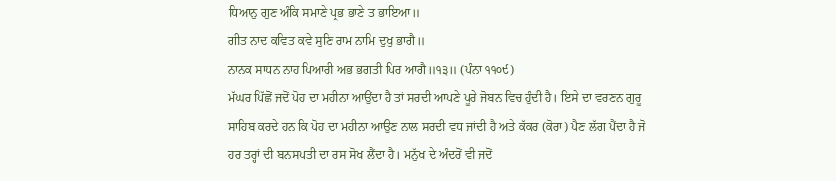ਧਿਆਨੁ ਗੁਣ ਅੰਕਿ ਸਮਾਣੇ ਪ੍ਰਭ ਭਾਣੇ ਤ ਭਾਇਆ॥
ਗੀਤ ਨਾਦ ਕਵਿਤ ਕਵੇ ਸੁਣਿ ਰਾਮ ਨਾਮਿ ਦੁਖੁ ਭਾਗੈ॥
ਨਾਨਕ ਸਾਧਨ ਨਾਹ ਪਿਆਰੀ ਅਭ ਭਗਤੀ ਪਿਰ ਆਗੈ॥੧੩॥ (ਪੰਨਾ ੧੧੦੯)
ਮੱਘਰ ਪਿੱਛੋਂ ਜਦੋਂ ਪੋਹ ਦਾ ਮਹੀਨਾ ਆਉਂਦਾ ਹੈ ਤਾਂ ਸਰਦੀ ਆਪਣੇ ਪੂਰੇ ਜੋਬਨ ਵਿਚ ਹੁੰਦੀ ਹੈ। ਇਸੇ ਦਾ ਵਰਣਨ ਗੁਰੂ ਸਾਹਿਬ ਕਰਦੇ ਹਨ ਕਿ ਪੋਹ ਦਾ ਮਹੀਨਾ ਆਉਣ ਨਾਲ ਸਰਦੀ ਵਧ ਜਾਂਦੀ ਹੈ ਅਤੇ ਕੱਕਰ (ਕੋਰਾ) ਪੈਣ ਲੱਗ ਪੈਂਦਾ ਹੈ ਜੋ ਹਰ ਤਰ੍ਹਾਂ ਦੀ ਬਨਸਪਤੀ ਦਾ ਰਸ ਸੋਖ ਲੈਂਦਾ ਹੈ। ਮਨੁੱਖ ਦੇ ਅੰਦਰੋਂ ਵੀ ਜਦੋਂ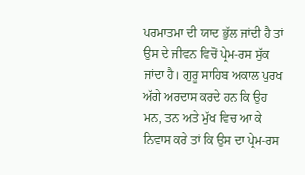ਪਰਮਾਤਮਾ ਦੀ ਯਾਦ ਭੁੱਲ ਜਾਂਦੀ ਹੈ ਤਾਂ ਉਸ ਦੇ ਜੀਵਨ ਵਿਚੋਂ ਪ੍ਰੇਮ-ਰਸ ਸੁੱਕ ਜਾਂਦਾ ਹੈ। ਗੁਰੂ ਸਾਹਿਬ ਅਕਾਲ ਪੁਰਖ ਅੱਗੇ ਅਰਦਾਸ ਕਰਦੇ ਹਨ ਕਿ ਉਹ ਮਨ, ਤਨ ਅਤੇ ਮੁੱਖ ਵਿਚ ਆ ਕੇ ਨਿਵਾਸ ਕਰੇ ਤਾਂ ਕਿ ਉਸ ਦਾ ਪ੍ਰੇਮ-ਰਸ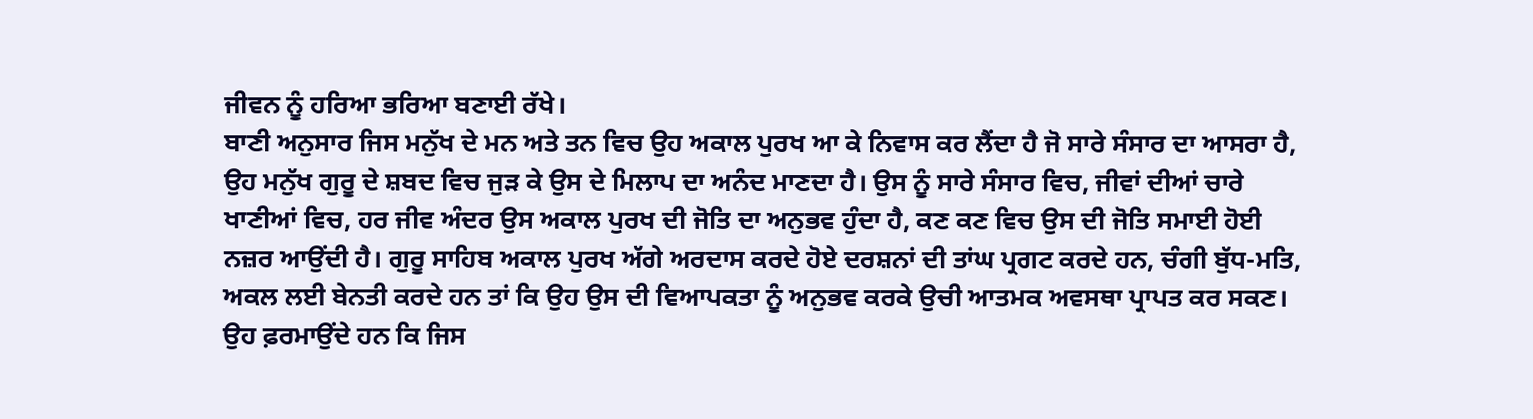ਜੀਵਨ ਨੂੰ ਹਰਿਆ ਭਰਿਆ ਬਣਾਈ ਰੱਖੇ।
ਬਾਣੀ ਅਨੁਸਾਰ ਜਿਸ ਮਨੁੱਖ ਦੇ ਮਨ ਅਤੇ ਤਨ ਵਿਚ ਉਹ ਅਕਾਲ ਪੁਰਖ ਆ ਕੇ ਨਿਵਾਸ ਕਰ ਲੈਂਦਾ ਹੈ ਜੋ ਸਾਰੇ ਸੰਸਾਰ ਦਾ ਆਸਰਾ ਹੈ, ਉਹ ਮਨੁੱਖ ਗੁਰੂ ਦੇ ਸ਼ਬਦ ਵਿਚ ਜੁੜ ਕੇ ਉਸ ਦੇ ਮਿਲਾਪ ਦਾ ਅਨੰਦ ਮਾਣਦਾ ਹੈ। ਉਸ ਨੂੰ ਸਾਰੇ ਸੰਸਾਰ ਵਿਚ, ਜੀਵਾਂ ਦੀਆਂ ਚਾਰੇ ਖਾਣੀਆਂ ਵਿਚ, ਹਰ ਜੀਵ ਅੰਦਰ ਉਸ ਅਕਾਲ ਪੁਰਖ ਦੀ ਜੋਤਿ ਦਾ ਅਨੁਭਵ ਹੁੰਦਾ ਹੈ, ਕਣ ਕਣ ਵਿਚ ਉਸ ਦੀ ਜੋਤਿ ਸਮਾਈ ਹੋਈ ਨਜ਼ਰ ਆਉਂਦੀ ਹੈ। ਗੁਰੂ ਸਾਹਿਬ ਅਕਾਲ ਪੁਰਖ ਅੱਗੇ ਅਰਦਾਸ ਕਰਦੇ ਹੋਏ ਦਰਸ਼ਨਾਂ ਦੀ ਤਾਂਘ ਪ੍ਰਗਟ ਕਰਦੇ ਹਨ, ਚੰਗੀ ਬੁੱਧ-ਮਤਿ, ਅਕਲ ਲਈ ਬੇਨਤੀ ਕਰਦੇ ਹਨ ਤਾਂ ਕਿ ਉਹ ਉਸ ਦੀ ਵਿਆਪਕਤਾ ਨੂੰ ਅਨੁਭਵ ਕਰਕੇ ਉਚੀ ਆਤਮਕ ਅਵਸਥਾ ਪ੍ਰਾਪਤ ਕਰ ਸਕਣ। ਉਹ ਫ਼ਰਮਾਉਂਦੇ ਹਨ ਕਿ ਜਿਸ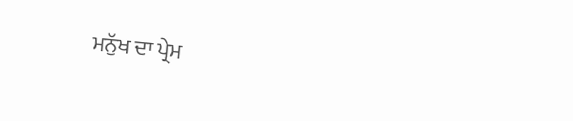ਮਨੁੱਖ ਦਾ ਪ੍ਰੇਮ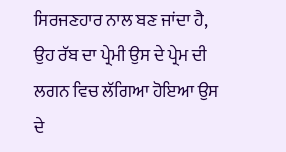ਸਿਰਜਣਹਾਰ ਨਾਲ ਬਣ ਜਾਂਦਾ ਹੈ, ਉਹ ਰੱਬ ਦਾ ਪ੍ਰੇਮੀ ਉਸ ਦੇ ਪ੍ਰੇਮ ਦੀ ਲਗਨ ਵਿਚ ਲੱਗਿਆ ਹੋਇਆ ਉਸ ਦੇ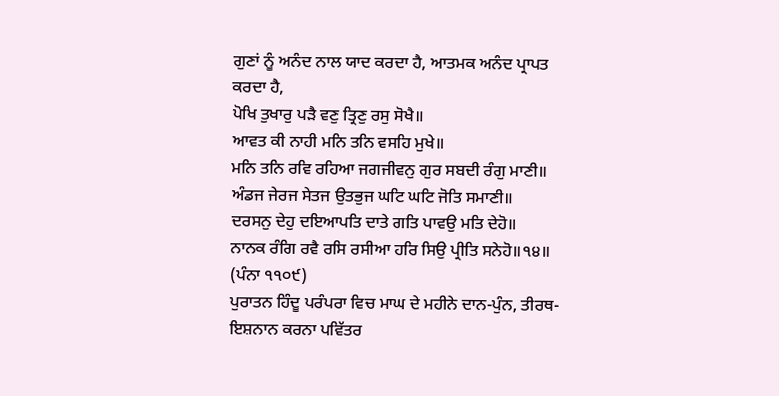ਗੁਣਾਂ ਨੂੰ ਅਨੰਦ ਨਾਲ ਯਾਦ ਕਰਦਾ ਹੈ, ਆਤਮਕ ਅਨੰਦ ਪ੍ਰਾਪਤ ਕਰਦਾ ਹੈ,
ਪੋਖਿ ਤੁਖਾਰੁ ਪੜੈ ਵਣੁ ਤ੍ਰਿਣੁ ਰਸੁ ਸੋਖੈ॥
ਆਵਤ ਕੀ ਨਾਹੀ ਮਨਿ ਤਨਿ ਵਸਹਿ ਮੁਖੇ॥
ਮਨਿ ਤਨਿ ਰਵਿ ਰਹਿਆ ਜਗਜੀਵਨੁ ਗੁਰ ਸਬਦੀ ਰੰਗੁ ਮਾਣੀ॥
ਅੰਡਜ ਜੇਰਜ ਸੇਤਜ ਉਤਭੁਜ ਘਟਿ ਘਟਿ ਜੋਤਿ ਸਮਾਣੀ॥
ਦਰਸਨੁ ਦੇਹੁ ਦਇਆਪਤਿ ਦਾਤੇ ਗਤਿ ਪਾਵਉ ਮਤਿ ਦੇਹੋ॥
ਨਾਨਕ ਰੰਗਿ ਰਵੈ ਰਸਿ ਰਸੀਆ ਹਰਿ ਸਿਉ ਪ੍ਰੀਤਿ ਸਨੇਹੋ॥੧੪॥ (ਪੰਨਾ ੧੧੦੯)
ਪੁਰਾਤਨ ਹਿੰਦੂ ਪਰੰਪਰਾ ਵਿਚ ਮਾਘ ਦੇ ਮਹੀਨੇ ਦਾਨ-ਪੁੰਨ, ਤੀਰਥ-ਇਸ਼ਨਾਨ ਕਰਨਾ ਪਵਿੱਤਰ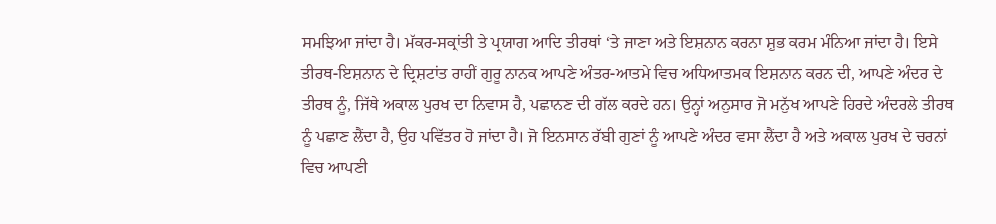ਸਮਝਿਆ ਜਾਂਦਾ ਹੈ। ਮੱਕਰ-ਸਕ੍ਰਾਂਤੀ ਤੇ ਪ੍ਰਯਾਗ ਆਦਿ ਤੀਰਥਾਂ ‘ਤੇ ਜਾਣਾ ਅਤੇ ਇਸ਼ਨਾਨ ਕਰਨਾ ਸ਼ੁਭ ਕਰਮ ਮੰਨਿਆ ਜਾਂਦਾ ਹੈ। ਇਸੇ ਤੀਰਥ-ਇਸ਼ਨਾਨ ਦੇ ਦ੍ਰਿਸ਼ਟਾਂਤ ਰਾਹੀਂ ਗੁਰੂ ਨਾਨਕ ਆਪਣੇ ਅੰਤਰ-ਆਤਮੇ ਵਿਚ ਅਧਿਆਤਮਕ ਇਸ਼ਨਾਨ ਕਰਨ ਦੀ, ਆਪਣੇ ਅੰਦਰ ਦੇ ਤੀਰਥ ਨੂੰ, ਜਿੱਥੇ ਅਕਾਲ ਪੁਰਖ ਦਾ ਨਿਵਾਸ ਹੈ, ਪਛਾਨਣ ਦੀ ਗੱਲ ਕਰਦੇ ਹਨ। ਉਨ੍ਹਾਂ ਅਨੁਸਾਰ ਜੋ ਮਨੁੱਖ ਆਪਣੇ ਹਿਰਦੇ ਅੰਦਰਲੇ ਤੀਰਥ ਨੂੰ ਪਛਾਣ ਲੈਂਦਾ ਹੈ, ਉਹ ਪਵਿੱਤਰ ਹੋ ਜਾਂਦਾ ਹੈ। ਜੋ ਇਨਸਾਨ ਰੱਬੀ ਗੁਣਾਂ ਨੂੰ ਆਪਣੇ ਅੰਦਰ ਵਸਾ ਲੈਂਦਾ ਹੈ ਅਤੇ ਅਕਾਲ ਪੁਰਖ ਦੇ ਚਰਨਾਂ ਵਿਚ ਆਪਣੀ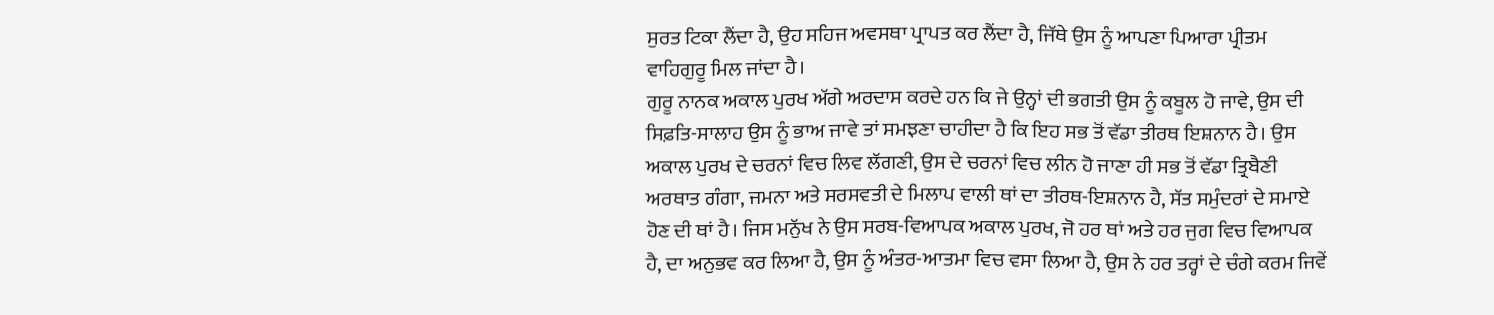ਸੁਰਤ ਟਿਕਾ ਲੈਂਦਾ ਹੈ, ਉਹ ਸਹਿਜ ਅਵਸਥਾ ਪ੍ਰਾਪਤ ਕਰ ਲੈਂਦਾ ਹੈ, ਜਿੱਥੇ ਉਸ ਨੂੰ ਆਪਣਾ ਪਿਆਰਾ ਪ੍ਰੀਤਮ ਵਾਹਿਗੁਰੂ ਮਿਲ ਜਾਂਦਾ ਹੈ।
ਗੁਰੂ ਨਾਨਕ ਅਕਾਲ ਪੁਰਖ ਅੱਗੇ ਅਰਦਾਸ ਕਰਦੇ ਹਨ ਕਿ ਜੇ ਉਨ੍ਹਾਂ ਦੀ ਭਗਤੀ ਉਸ ਨੂੰ ਕਬੂਲ ਹੋ ਜਾਵੇ, ਉਸ ਦੀ ਸਿਫ਼ਤਿ-ਸਾਲਾਹ ਉਸ ਨੂੰ ਭਾਅ ਜਾਵੇ ਤਾਂ ਸਮਝਣਾ ਚਾਹੀਦਾ ਹੈ ਕਿ ਇਹ ਸਭ ਤੋਂ ਵੱਡਾ ਤੀਰਥ ਇਸ਼ਨਾਨ ਹੈ। ਉਸ ਅਕਾਲ ਪੁਰਖ ਦੇ ਚਰਨਾਂ ਵਿਚ ਲਿਵ ਲੱਗਣੀ, ਉਸ ਦੇ ਚਰਨਾਂ ਵਿਚ ਲੀਨ ਹੋ ਜਾਣਾ ਹੀ ਸਭ ਤੋਂ ਵੱਡਾ ਤ੍ਰਿਬੈਣੀ ਅਰਥਾਤ ਗੰਗਾ, ਜਮਨਾ ਅਤੇ ਸਰਸਵਤੀ ਦੇ ਮਿਲਾਪ ਵਾਲੀ ਥਾਂ ਦਾ ਤੀਰਥ-ਇਸ਼ਨਾਨ ਹੈ, ਸੱਤ ਸਮੁੰਦਰਾਂ ਦੇ ਸਮਾਏ ਹੋਣ ਦੀ ਥਾਂ ਹੈ। ਜਿਸ ਮਨੁੱਖ ਨੇ ਉਸ ਸਰਬ-ਵਿਆਪਕ ਅਕਾਲ ਪੁਰਖ, ਜੋ ਹਰ ਥਾਂ ਅਤੇ ਹਰ ਜੁਗ ਵਿਚ ਵਿਆਪਕ ਹੈ, ਦਾ ਅਨੁਭਵ ਕਰ ਲਿਆ ਹੈ, ਉਸ ਨੂੰ ਅੰਤਰ-ਆਤਮਾ ਵਿਚ ਵਸਾ ਲਿਆ ਹੈ, ਉਸ ਨੇ ਹਰ ਤਰ੍ਹਾਂ ਦੇ ਚੰਗੇ ਕਰਮ ਜਿਵੇਂ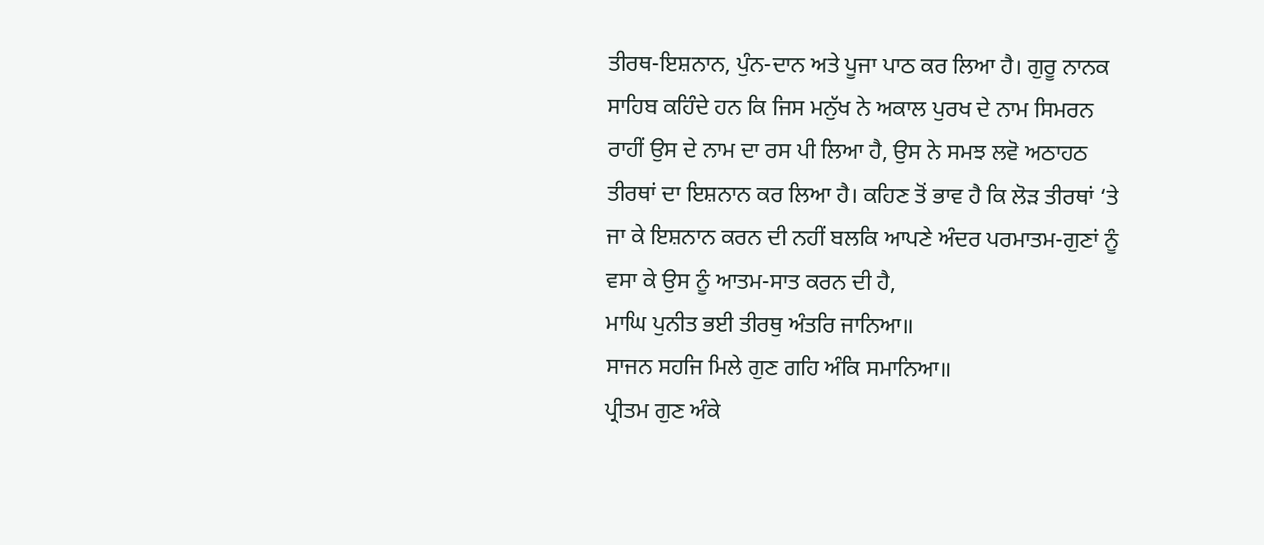ਤੀਰਥ-ਇਸ਼ਨਾਨ, ਪੁੰਨ-ਦਾਨ ਅਤੇ ਪੂਜਾ ਪਾਠ ਕਰ ਲਿਆ ਹੈ। ਗੁਰੂ ਨਾਨਕ ਸਾਹਿਬ ਕਹਿੰਦੇ ਹਨ ਕਿ ਜਿਸ ਮਨੁੱਖ ਨੇ ਅਕਾਲ ਪੁਰਖ ਦੇ ਨਾਮ ਸਿਮਰਨ ਰਾਹੀਂ ਉਸ ਦੇ ਨਾਮ ਦਾ ਰਸ ਪੀ ਲਿਆ ਹੈ, ਉਸ ਨੇ ਸਮਝ ਲਵੋ ਅਠਾਹਠ ਤੀਰਥਾਂ ਦਾ ਇਸ਼ਨਾਨ ਕਰ ਲਿਆ ਹੈ। ਕਹਿਣ ਤੋਂ ਭਾਵ ਹੈ ਕਿ ਲੋੜ ਤੀਰਥਾਂ ‘ਤੇ ਜਾ ਕੇ ਇਸ਼ਨਾਨ ਕਰਨ ਦੀ ਨਹੀਂ ਬਲਕਿ ਆਪਣੇ ਅੰਦਰ ਪਰਮਾਤਮ-ਗੁਣਾਂ ਨੂੰ ਵਸਾ ਕੇ ਉਸ ਨੂੰ ਆਤਮ-ਸਾਤ ਕਰਨ ਦੀ ਹੈ,
ਮਾਘਿ ਪੁਨੀਤ ਭਈ ਤੀਰਥੁ ਅੰਤਰਿ ਜਾਨਿਆ॥
ਸਾਜਨ ਸਹਜਿ ਮਿਲੇ ਗੁਣ ਗਹਿ ਅੰਕਿ ਸਮਾਨਿਆ॥
ਪ੍ਰੀਤਮ ਗੁਣ ਅੰਕੇ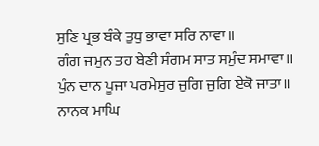ਸੁਣਿ ਪ੍ਰਭ ਬੰਕੇ ਤੁਧੁ ਭਾਵਾ ਸਰਿ ਨਾਵਾ॥
ਗੰਗ ਜਮੁਨ ਤਹ ਬੇਣੀ ਸੰਗਮ ਸਾਤ ਸਮੁੰਦ ਸਮਾਵਾ॥
ਪੁੰਨ ਦਾਨ ਪੂਜਾ ਪਰਮੇਸੁਰ ਜੁਗਿ ਜੁਗਿ ਏਕੋ ਜਾਤਾ॥
ਨਾਨਕ ਮਾਘਿ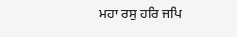ਮਹਾ ਰਸੁ ਹਰਿ ਜਪਿ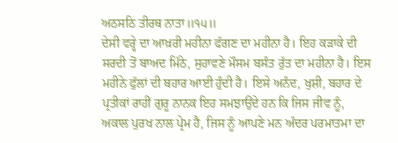ਅਠਸਠਿ ਤੀਰਥ ਨਾਤਾ॥੧੫॥
ਦੇਸੀ ਵਰ੍ਹੇ ਦਾ ਆਖ਼ਰੀ ਮਹੀਨਾ ਫੱਗਣ ਦਾ ਮਹੀਨਾ ਹੈ। ਇਹ ਕੜਾਕੇ ਦੀ ਸਰਦੀ ਤੋਂ ਬਾਅਦ ਮਿੱਠੇ, ਸੁਹਾਵਣੇ ਮੌਸਮ ਬਸੰਤ ਰੁੱਤ ਦਾ ਮਹੀਨਾ ਹੈ। ਇਸ ਮਹੀਨੇ ਫੁੱਲਾਂ ਦੀ ਬਹਾਰ ਆਈ ਹੁੰਦੀ ਹੈ। ਇਸੇ ਅਨੰਦ, ਖੁਸ਼ੀ, ਬਹਾਰ ਦੇ ਪ੍ਰਤੀਕਾਂ ਰਾਹੀਂ ਗੁਰੂ ਨਾਨਕ ਇਹ ਸਮਝਾਉਂਦੇ ਹਨ ਕਿ ਜਿਸ ਜੀਵ ਨੂੰ, ਅਕਾਲ ਪੁਰਖ ਨਾਲ ਪ੍ਰੇਮ ਹੈ, ਜਿਸ ਨੂੰ ਆਪਣੇ ਮਨ ਅੰਦਰ ਪਰਮਾਤਮਾ ਦਾ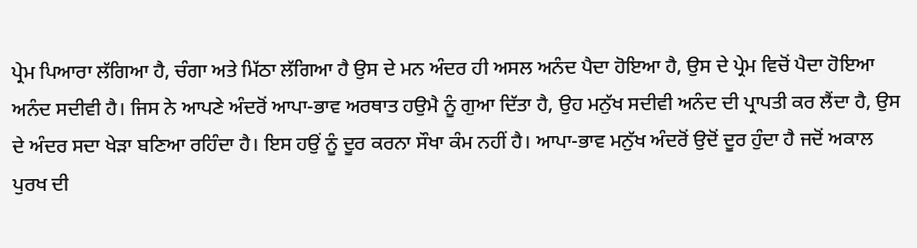ਪ੍ਰੇਮ ਪਿਆਰਾ ਲੱਗਿਆ ਹੈ, ਚੰਗਾ ਅਤੇ ਮਿੱਠਾ ਲੱਗਿਆ ਹੈ ਉਸ ਦੇ ਮਨ ਅੰਦਰ ਹੀ ਅਸਲ ਅਨੰਦ ਪੈਦਾ ਹੋਇਆ ਹੈ, ਉਸ ਦੇ ਪ੍ਰੇਮ ਵਿਚੋਂ ਪੈਦਾ ਹੋਇਆ ਅਨੰਦ ਸਦੀਵੀ ਹੈ। ਜਿਸ ਨੇ ਆਪਣੇ ਅੰਦਰੋਂ ਆਪਾ-ਭਾਵ ਅਰਥਾਤ ਹਉਮੈ ਨੂੰ ਗੁਆ ਦਿੱਤਾ ਹੈ, ਉਹ ਮਨੁੱਖ ਸਦੀਵੀ ਅਨੰਦ ਦੀ ਪ੍ਰਾਪਤੀ ਕਰ ਲੈਂਦਾ ਹੈ, ਉਸ ਦੇ ਅੰਦਰ ਸਦਾ ਖੇੜਾ ਬਣਿਆ ਰਹਿੰਦਾ ਹੈ। ਇਸ ਹਉਂ ਨੂੰ ਦੂਰ ਕਰਨਾ ਸੌਖਾ ਕੰਮ ਨਹੀਂ ਹੈ। ਆਪਾ-ਭਾਵ ਮਨੁੱਖ ਅੰਦਰੋਂ ਉਦੋਂ ਦੂਰ ਹੁੰਦਾ ਹੈ ਜਦੋਂ ਅਕਾਲ ਪੁਰਖ ਦੀ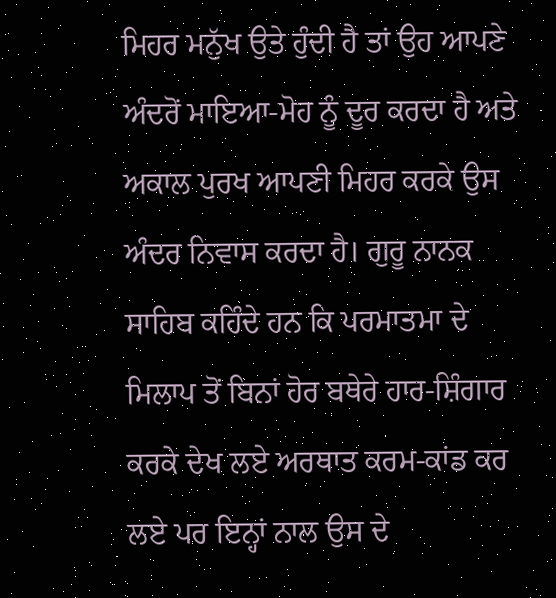ਮਿਹਰ ਮਨੁੱਖ ਉਤੇ ਹੁੰਦੀ ਹੈ ਤਾਂ ਉਹ ਆਪਣੇ ਅੰਦਰੋਂ ਮਾਇਆ-ਮੋਹ ਨੂੰ ਦੂਰ ਕਰਦਾ ਹੈ ਅਤੇ ਅਕਾਲ ਪੁਰਖ ਆਪਣੀ ਮਿਹਰ ਕਰਕੇ ਉਸ ਅੰਦਰ ਨਿਵਾਸ ਕਰਦਾ ਹੈ। ਗੁਰੂ ਨਾਨਕ ਸਾਹਿਬ ਕਹਿੰਦੇ ਹਨ ਕਿ ਪਰਮਾਤਮਾ ਦੇ ਮਿਲਾਪ ਤੋਂ ਬਿਨਾਂ ਹੋਰ ਬਥੇਰੇ ਹਾਰ-ਸ਼ਿੰਗਾਰ ਕਰਕੇ ਦੇਖ ਲਏ ਅਰਥਾਤ ਕਰਮ-ਕਾਂਡ ਕਰ ਲਏ ਪਰ ਇਨ੍ਹਾਂ ਨਾਲ ਉਸ ਦੇ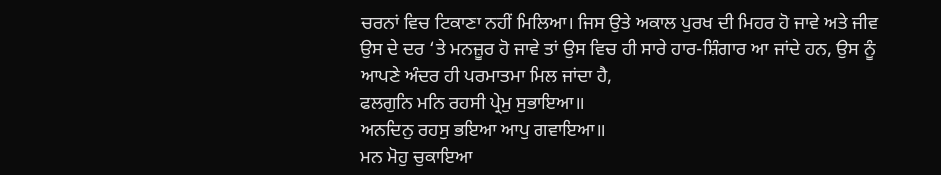ਚਰਨਾਂ ਵਿਚ ਟਿਕਾਣਾ ਨਹੀਂ ਮਿਲਿਆ। ਜਿਸ ਉਤੇ ਅਕਾਲ ਪੁਰਖ ਦੀ ਮਿਹਰ ਹੋ ਜਾਵੇ ਅਤੇ ਜੀਵ ਉਸ ਦੇ ਦਰ ‘ਤੇ ਮਨਜ਼ੂਰ ਹੋ ਜਾਵੇ ਤਾਂ ਉਸ ਵਿਚ ਹੀ ਸਾਰੇ ਹਾਰ-ਸ਼ਿੰਗਾਰ ਆ ਜਾਂਦੇ ਹਨ, ਉਸ ਨੂੰ ਆਪਣੇ ਅੰਦਰ ਹੀ ਪਰਮਾਤਮਾ ਮਿਲ ਜਾਂਦਾ ਹੈ,
ਫਲਗੁਨਿ ਮਨਿ ਰਹਸੀ ਪ੍ਰੇਮੁ ਸੁਭਾਇਆ॥
ਅਨਦਿਨੁ ਰਹਸੁ ਭਇਆ ਆਪੁ ਗਵਾਇਆ॥
ਮਨ ਮੋਹੁ ਚੁਕਾਇਆ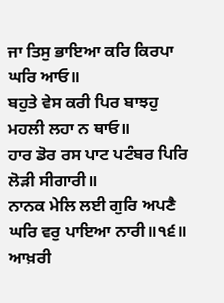ਜਾ ਤਿਸੁ ਭਾਇਆ ਕਰਿ ਕਿਰਪਾ ਘਰਿ ਆਓ॥
ਬਹੁਤੇ ਵੇਸ ਕਰੀ ਪਿਰ ਬਾਝਹੁ ਮਹਲੀ ਲਹਾ ਨ ਥਾਓ॥
ਹਾਰ ਡੋਰ ਰਸ ਪਾਟ ਪਟੰਬਰ ਪਿਰਿ ਲੋੜੀ ਸੀਗਾਰੀ॥
ਨਾਨਕ ਮੇਲਿ ਲਈ ਗੁਰਿ ਅਪਣੈ ਘਰਿ ਵਰੁ ਪਾਇਆ ਨਾਰੀ॥੧੬॥
ਆਖ਼ਰੀ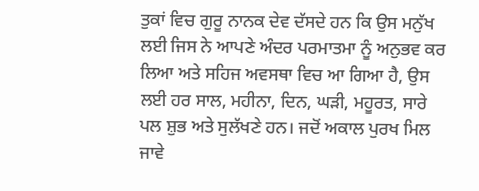ਤੁਕਾਂ ਵਿਚ ਗੁਰੂ ਨਾਨਕ ਦੇਵ ਦੱਸਦੇ ਹਨ ਕਿ ਉਸ ਮਨੁੱਖ ਲਈ ਜਿਸ ਨੇ ਆਪਣੇ ਅੰਦਰ ਪਰਮਾਤਮਾ ਨੂੰ ਅਨੁਭਵ ਕਰ ਲਿਆ ਅਤੇ ਸਹਿਜ ਅਵਸਥਾ ਵਿਚ ਆ ਗਿਆ ਹੈ, ਉਸ ਲਈ ਹਰ ਸਾਲ, ਮਹੀਨਾ, ਦਿਨ, ਘੜੀ, ਮਹੂਰਤ, ਸਾਰੇ ਪਲ ਸ਼ੁਭ ਅਤੇ ਸੁਲੱਖਣੇ ਹਨ। ਜਦੋਂ ਅਕਾਲ ਪੁਰਖ ਮਿਲ ਜਾਵੇ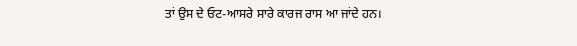ਤਾਂ ਉਸ ਦੇ ਓਟ-ਆਸਰੇ ਸਾਰੇ ਕਾਰਜ ਰਾਸ ਆ ਜਾਂਦੇ ਹਨ।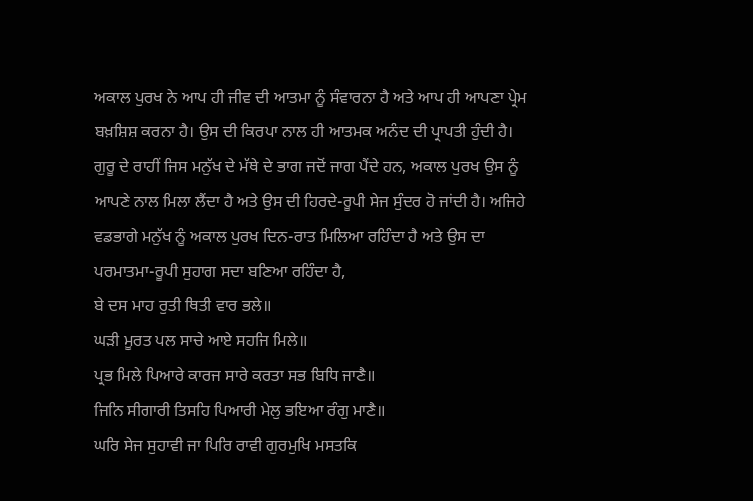ਅਕਾਲ ਪੁਰਖ ਨੇ ਆਪ ਹੀ ਜੀਵ ਦੀ ਆਤਮਾ ਨੂੰ ਸੰਵਾਰਨਾ ਹੈ ਅਤੇ ਆਪ ਹੀ ਆਪਣਾ ਪ੍ਰੇਮ ਬਖ਼ਸ਼ਿਸ਼ ਕਰਨਾ ਹੈ। ਉਸ ਦੀ ਕਿਰਪਾ ਨਾਲ ਹੀ ਆਤਮਕ ਅਨੰਦ ਦੀ ਪ੍ਰਾਪਤੀ ਹੁੰਦੀ ਹੈ। ਗੁਰੂ ਦੇ ਰਾਹੀਂ ਜਿਸ ਮਨੁੱਖ ਦੇ ਮੱਥੇ ਦੇ ਭਾਗ ਜਦੋਂ ਜਾਗ ਪੈਂਦੇ ਹਨ, ਅਕਾਲ ਪੁਰਖ ਉਸ ਨੂੰ ਆਪਣੇ ਨਾਲ ਮਿਲਾ ਲੈਂਦਾ ਹੈ ਅਤੇ ਉਸ ਦੀ ਹਿਰਦੇ-ਰੂਪੀ ਸੇਜ ਸੁੰਦਰ ਹੋ ਜਾਂਦੀ ਹੈ। ਅਜਿਹੇ ਵਡਭਾਗੇ ਮਨੁੱਖ ਨੂੰ ਅਕਾਲ ਪੁਰਖ ਦਿਨ-ਰਾਤ ਮਿਲਿਆ ਰਹਿੰਦਾ ਹੈ ਅਤੇ ਉਸ ਦਾ ਪਰਮਾਤਮਾ-ਰੂਪੀ ਸੁਹਾਗ ਸਦਾ ਬਣਿਆ ਰਹਿੰਦਾ ਹੈ,
ਬੇ ਦਸ ਮਾਹ ਰੁਤੀ ਥਿਤੀ ਵਾਰ ਭਲੇ॥
ਘੜੀ ਮੂਰਤ ਪਲ ਸਾਚੇ ਆਏ ਸਹਜਿ ਮਿਲੇ॥
ਪ੍ਰਭ ਮਿਲੇ ਪਿਆਰੇ ਕਾਰਜ ਸਾਰੇ ਕਰਤਾ ਸਭ ਬਿਧਿ ਜਾਣੈ॥
ਜਿਨਿ ਸੀਗਾਰੀ ਤਿਸਹਿ ਪਿਆਰੀ ਮੇਲੁ ਭਇਆ ਰੰਗੁ ਮਾਣੈ॥
ਘਰਿ ਸੇਜ ਸੁਹਾਵੀ ਜਾ ਪਿਰਿ ਰਾਵੀ ਗੁਰਮੁਖਿ ਮਸਤਕਿ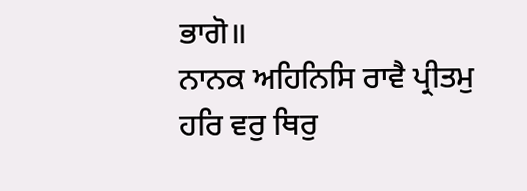ਭਾਗੋ॥
ਨਾਨਕ ਅਹਿਨਿਸਿ ਰਾਵੈ ਪ੍ਰੀਤਮੁ ਹਰਿ ਵਰੁ ਥਿਰੁ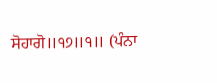ਸੋਹਾਗੋ॥੧੭॥੧॥ (ਪੰਨਾ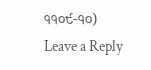੧੧੦੯-੧੦)
Leave a Reply